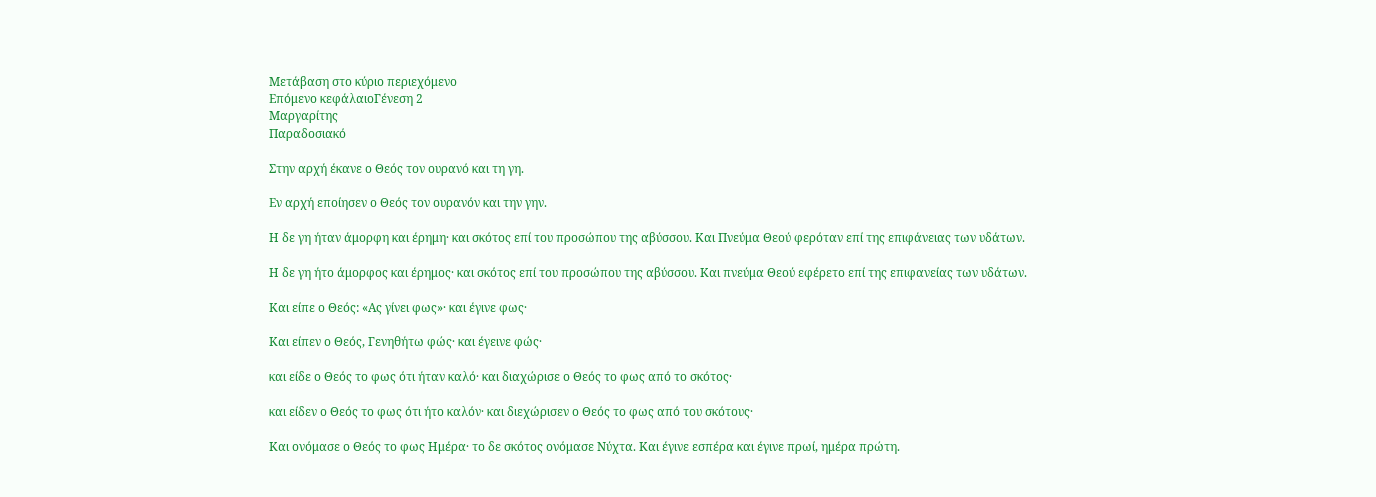Μετάβαση στο κύριο περιεχόμενο
Επόμενο κεφάλαιοΓένεση 2
Μαργαρίτης
Παραδοσιακό

Στην αρχή έκανε ο Θεός τον ουρανό και τη γη.

Εν αρχή εποίησεν ο Θεός τον ουρανόν και την γην.

Η δε γη ήταν άμορφη και έρημη· και σκότος επί του προσώπου της αβύσσου. Και Πνεύμα Θεού φερόταν επί της επιφάνειας των υδάτων.

Η δε γη ήτο άμορφος και έρημος· και σκότος επί του προσώπου της αβύσσου. Και πνεύμα Θεού εφέρετο επί της επιφανείας των υδάτων.

Και είπε ο Θεός: «Ας γίνει φως»· και έγινε φως·

Και είπεν ο Θεός, Γενηθήτω φώς· και έγεινε φώς·

και είδε ο Θεός το φως ότι ήταν καλό· και διαχώρισε ο Θεός το φως από το σκότος·

και είδεν ο Θεός το φως ότι ήτο καλόν· και διεχώρισεν ο Θεός το φως από του σκότους·

Και ονόμασε ο Θεός το φως Ημέρα· το δε σκότος ονόμασε Νύχτα. Και έγινε εσπέρα και έγινε πρωί, ημέρα πρώτη.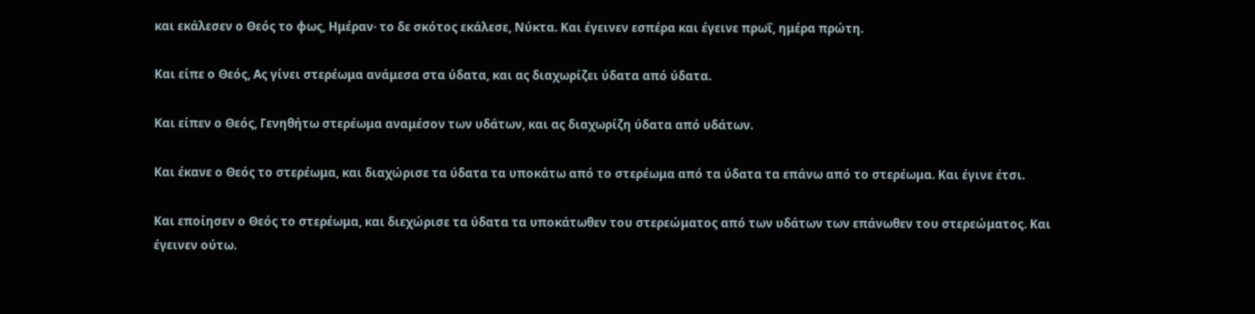και εκάλεσεν ο Θεός το φως, Ημέραν· το δε σκότος εκάλεσε, Νύκτα. Και έγεινεν εσπέρα και έγεινε πρωΐ, ημέρα πρώτη.

Και είπε ο Θεός, Ας γίνει στερέωμα ανάμεσα στα ύδατα, και ας διαχωρίζει ύδατα από ύδατα.

Και είπεν ο Θεός, Γενηθήτω στερέωμα αναμέσον των υδάτων, και ας διαχωρίζη ύδατα από υδάτων.

Και έκανε ο Θεός το στερέωμα, και διαχώρισε τα ύδατα τα υποκάτω από το στερέωμα από τα ύδατα τα επάνω από το στερέωμα. Και έγινε έτσι.

Και εποίησεν ο Θεός το στερέωμα, και διεχώρισε τα ύδατα τα υποκάτωθεν του στερεώματος από των υδάτων των επάνωθεν του στερεώματος. Και έγεινεν ούτω.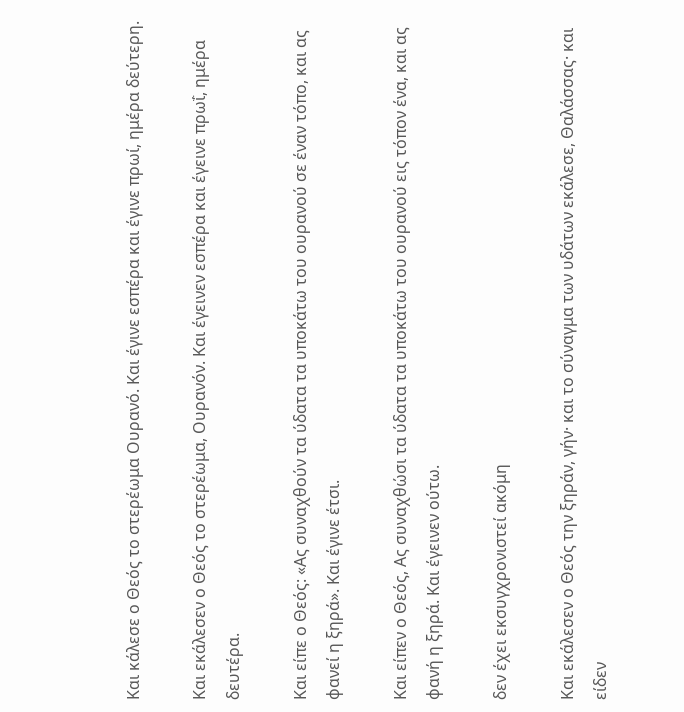Και κάλεσε ο Θεός το στερέωμα Ουρανό. Και έγινε εσπέρα και έγινε πρωί, ημέρα δεύτερη.

Και εκάλεσεν ο Θεός το στερέωμα, Ουρανόν. Και έγεινεν εσπέρα και έγεινε πρωΐ, ημέρα δευτέρα.

Και είπε ο Θεός: «Ας συναχθούν τα ύδατα τα υποκάτω του ουρανού σε έναν τόπο, και ας φανεί η ξηρά». Και έγινε έτσι.

Και είπεν ο Θεός, Ας συναχθώσι τα ύδατα τα υποκάτω του ουρανού εις τόπον ένα, και ας φανή η ξηρά. Και έγεινεν ούτω.

δεν έχει εκσυγχρονιστεί ακόμη

Και εκάλεσεν ο Θεός την ξηράν, γήν· και το σύναγμα των υδάτων εκάλεσε, Θαλάσσας· και είδεν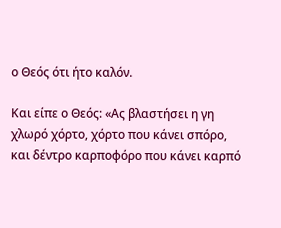ο Θεός ότι ήτο καλόν.

Και είπε ο Θεός: «Ας βλαστήσει η γη χλωρό χόρτο, χόρτο που κάνει σπόρο, και δέντρο καρποφόρο που κάνει καρπό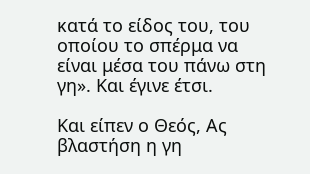κατά το είδος του, του οποίου το σπέρμα να είναι μέσα του πάνω στη γη». Και έγινε έτσι.

Και είπεν ο Θεός, Ας βλαστήση η γη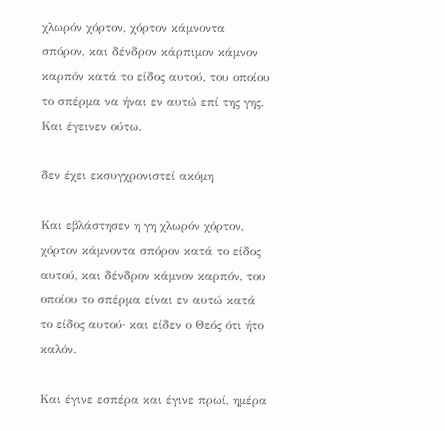χλωρόν χόρτον, χόρτον κάμνοντα σπόρον, και δένδρον κάρπιμον κάμνον καρπόν κατά το είδος αυτού, του οποίου το σπέρμα να ήναι εν αυτώ επί της γης. Και έγεινεν ούτω.

δεν έχει εκσυγχρονιστεί ακόμη

Και εβλάστησεν η γη χλωρόν χόρτον, χόρτον κάμνοντα σπόρον κατά το είδος αυτού, και δένδρον κάμνον καρπόν, του οποίου το σπέρμα είναι εν αυτώ κατά το είδος αυτού· και είδεν ο Θεός ότι ήτο καλόν.

Και έγινε εσπέρα και έγινε πρωί, ημέρα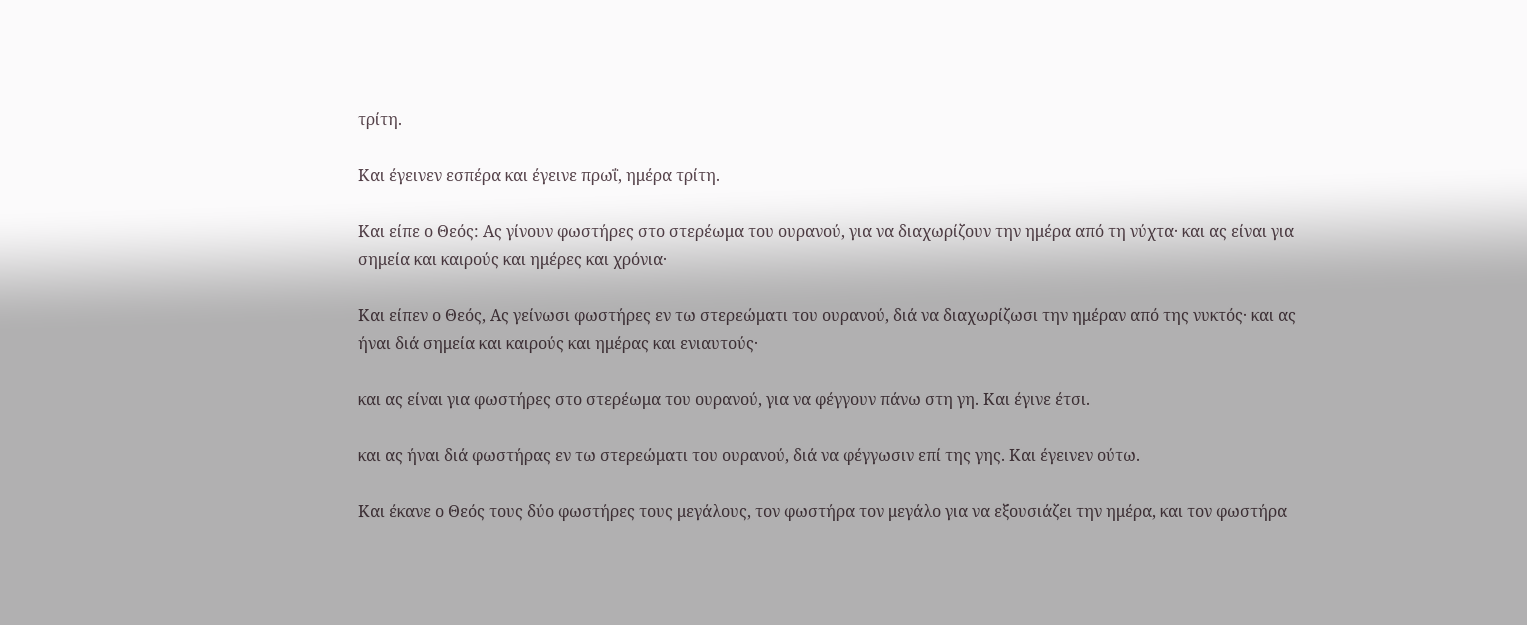τρίτη.

Και έγεινεν εσπέρα και έγεινε πρωΐ, ημέρα τρίτη.

Και είπε ο Θεός: Ας γίνουν φωστήρες στο στερέωμα του ουρανού, για να διαχωρίζουν την ημέρα από τη νύχτα· και ας είναι για σημεία και καιρούς και ημέρες και χρόνια·

Και είπεν ο Θεός, Ας γείνωσι φωστήρες εν τω στερεώματι του ουρανού, διά να διαχωρίζωσι την ημέραν από της νυκτός· και ας ήναι διά σημεία και καιρούς και ημέρας και ενιαυτούς·

και ας είναι για φωστήρες στο στερέωμα του ουρανού, για να φέγγουν πάνω στη γη. Και έγινε έτσι.

και ας ήναι διά φωστήρας εν τω στερεώματι του ουρανού, διά να φέγγωσιν επί της γης. Και έγεινεν ούτω.

Και έκανε ο Θεός τους δύο φωστήρες τους μεγάλους, τον φωστήρα τον μεγάλο για να εξουσιάζει την ημέρα, και τον φωστήρα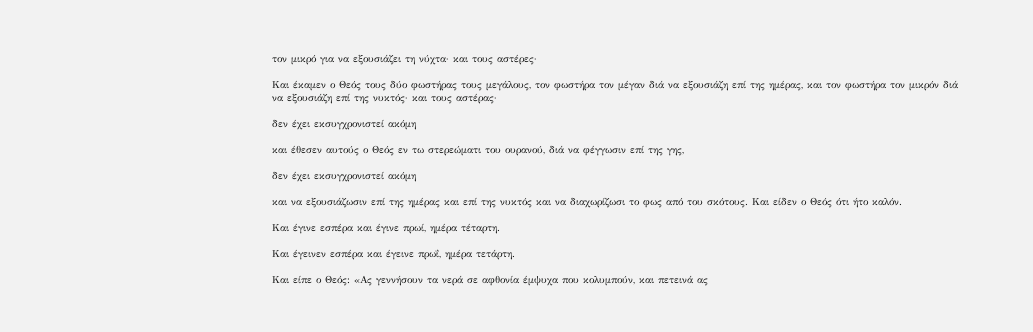τον μικρό για να εξουσιάζει τη νύχτα· και τους αστέρες·

Και έκαμεν ο Θεός τους δύο φωστήρας τους μεγάλους, τον φωστήρα τον μέγαν διά να εξουσιάζη επί της ημέρας, και τον φωστήρα τον μικρόν διά να εξουσιάζη επί της νυκτός· και τους αστέρας·

δεν έχει εκσυγχρονιστεί ακόμη

και έθεσεν αυτούς ο Θεός εν τω στερεώματι του ουρανού, διά να φέγγωσιν επί της γης,

δεν έχει εκσυγχρονιστεί ακόμη

και να εξουσιάζωσιν επί της ημέρας και επί της νυκτός και να διαχωρίζωσι το φως από του σκότους. Και είδεν ο Θεός ότι ήτο καλόν.

Και έγινε εσπέρα και έγινε πρωί, ημέρα τέταρτη.

Και έγεινεν εσπέρα και έγεινε πρωΐ, ημέρα τετάρτη.

Και είπε ο Θεός: «Ας γεννήσουν τα νερά σε αφθονία έμψυχα που κολυμπούν, και πετεινά ας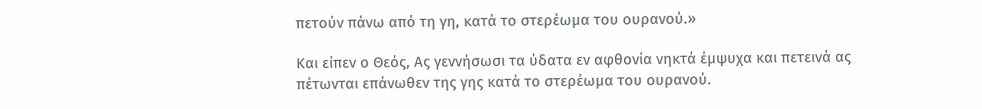πετούν πάνω από τη γη, κατά το στερέωμα του ουρανού.»

Και είπεν ο Θεός, Ας γεννήσωσι τα ύδατα εν αφθονία νηκτά έμψυχα και πετεινά ας πέτωνται επάνωθεν της γης κατά το στερέωμα του ουρανού.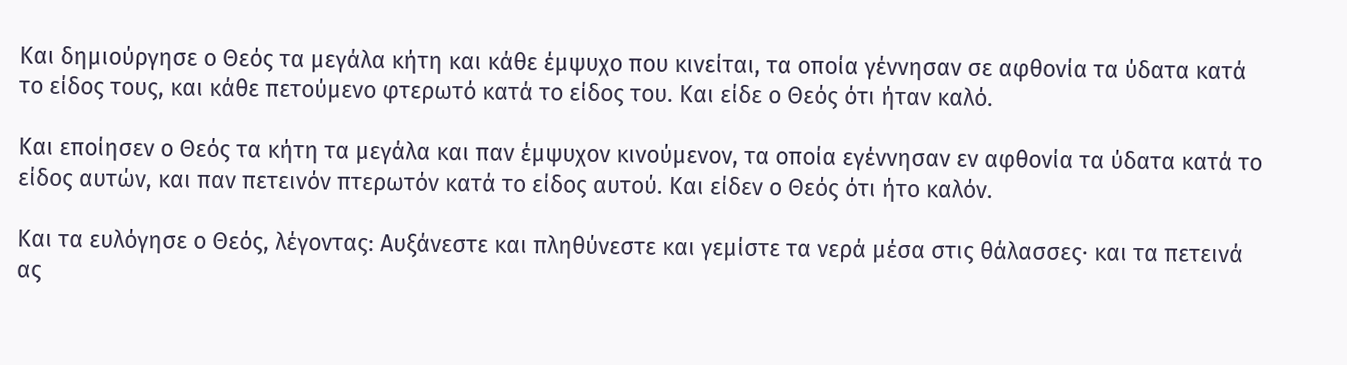Και δημιούργησε ο Θεός τα μεγάλα κήτη και κάθε έμψυχο που κινείται, τα οποία γέννησαν σε αφθονία τα ύδατα κατά το είδος τους, και κάθε πετούμενο φτερωτό κατά το είδος του. Και είδε ο Θεός ότι ήταν καλό.

Και εποίησεν ο Θεός τα κήτη τα μεγάλα και παν έμψυχον κινούμενον, τα οποία εγέννησαν εν αφθονία τα ύδατα κατά το είδος αυτών, και παν πετεινόν πτερωτόν κατά το είδος αυτού. Και είδεν ο Θεός ότι ήτο καλόν.

Και τα ευλόγησε ο Θεός, λέγοντας: Αυξάνεστε και πληθύνεστε και γεμίστε τα νερά μέσα στις θάλασσες· και τα πετεινά ας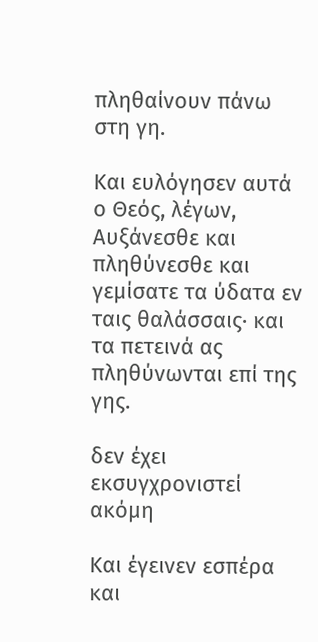πληθαίνουν πάνω στη γη.

Και ευλόγησεν αυτά ο Θεός, λέγων, Αυξάνεσθε και πληθύνεσθε και γεμίσατε τα ύδατα εν ταις θαλάσσαις· και τα πετεινά ας πληθύνωνται επί της γης.

δεν έχει εκσυγχρονιστεί ακόμη

Και έγεινεν εσπέρα και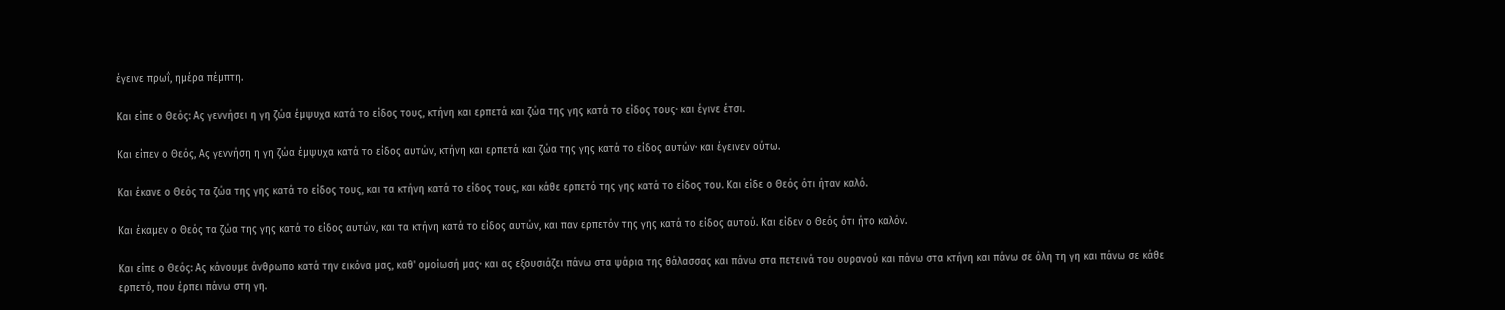έγεινε πρωΐ, ημέρα πέμπτη.

Και είπε ο Θεός: Ας γεννήσει η γη ζώα έμψυχα κατά το είδος τους, κτήνη και ερπετά και ζώα της γης κατά το είδος τους· και έγινε έτσι.

Και είπεν ο Θεός, Ας γεννήση η γη ζώα έμψυχα κατά το είδος αυτών, κτήνη και ερπετά και ζώα της γης κατά το είδος αυτών· και έγεινεν ούτω.

Και έκανε ο Θεός τα ζώα της γης κατά το είδος τους, και τα κτήνη κατά το είδος τους, και κάθε ερπετό της γης κατά το είδος του. Και είδε ο Θεός ότι ήταν καλό.

Και έκαμεν ο Θεός τα ζώα της γης κατά το είδος αυτών, και τα κτήνη κατά το είδος αυτών, και παν ερπετόν της γης κατά το είδος αυτού. Και είδεν ο Θεός ότι ήτο καλόν.

Και είπε ο Θεός: Ας κάνουμε άνθρωπο κατά την εικόνα μας, καθ' ομοίωσή μας· και ας εξουσιάζει πάνω στα ψάρια της θάλασσας και πάνω στα πετεινά του ουρανού και πάνω στα κτήνη και πάνω σε όλη τη γη και πάνω σε κάθε ερπετό, που έρπει πάνω στη γη.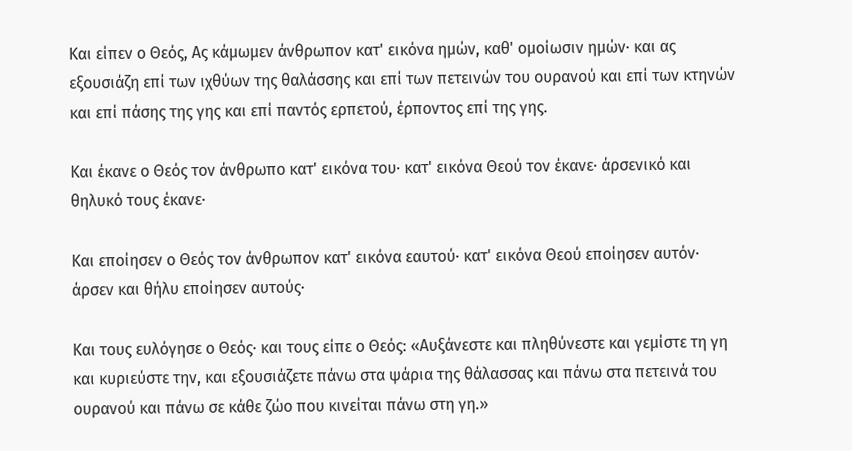Και είπεν ο Θεός, Ας κάμωμεν άνθρωπον κατ' εικόνα ημών, καθ' ομοίωσιν ημών· και ας εξουσιάζη επί των ιχθύων της θαλάσσης και επί των πετεινών του ουρανού και επί των κτηνών και επί πάσης της γης και επί παντός ερπετού, έρποντος επί της γης.

Και έκανε ο Θεός τον άνθρωπο κατ' εικόνα του· κατ' εικόνα Θεού τον έκανε· άρσενικό και θηλυκό τους έκανε·

Και εποίησεν ο Θεός τον άνθρωπον κατ' εικόνα εαυτού· κατ' εικόνα Θεού εποίησεν αυτόν· άρσεν και θήλυ εποίησεν αυτούς·

Και τους ευλόγησε ο Θεός· και τους είπε ο Θεός: «Αυξάνεστε και πληθύνεστε και γεμίστε τη γη και κυριεύστε την, και εξουσιάζετε πάνω στα ψάρια της θάλασσας και πάνω στα πετεινά του ουρανού και πάνω σε κάθε ζώο που κινείται πάνω στη γη.»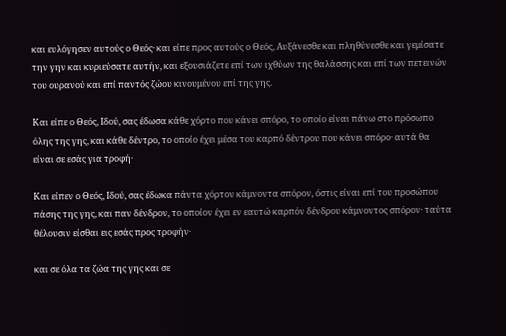και ευλόγησεν αυτούς ο Θεός· και είπε προς αυτούς ο Θεός, Αυξάνεσθε και πληθύνεσθε και γεμίσατε την γην και κυριεύσατε αυτήν, και εξουσιάζετε επί των ιχθύων της θαλάσσης και επί των πετεινών του ουρανού και επί παντός ζώου κινουμένου επί της γης.

Και είπε ο Θεός, Ιδού, σας έδωσα κάθε χόρτο που κάνει σπόρο, το οποίο είναι πάνω στο πρόσωπο όλης της γης, και κάθε δέντρο, το οποίο έχει μέσα του καρπό δέντρου που κάνει σπόρο· αυτά θα είναι σε εσάς για τροφή·

Και είπεν ο Θεός, Ιδού, σας έδωκα πάντα χόρτον κάμνοντα σπόρον, όστις είναι επί του προσώπου πάσης της γης, και παν δένδρον, το οποίον έχει εν εαυτώ καρπόν δένδρου κάμνοντος σπόρον· ταύτα θέλουσιν είσθαι εις εσάς προς τροφήν·

και σε όλα τα ζώα της γης και σε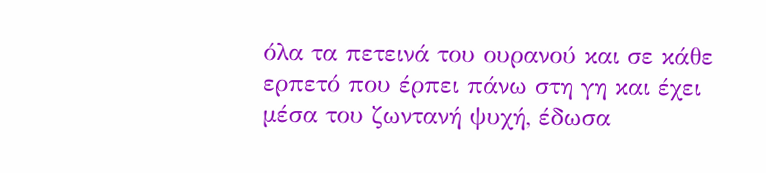όλα τα πετεινά του ουρανού και σε κάθε ερπετό που έρπει πάνω στη γη και έχει μέσα του ζωντανή ψυχή, έδωσα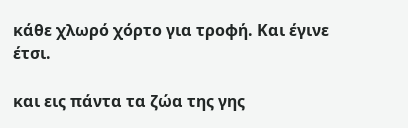κάθε χλωρό χόρτο για τροφή. Και έγινε έτσι.

και εις πάντα τα ζώα της γης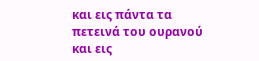και εις πάντα τα πετεινά του ουρανού και εις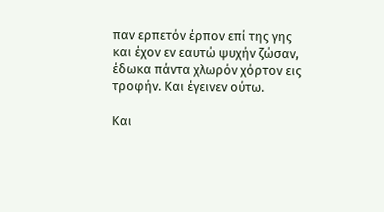παν ερπετόν έρπον επί της γης και έχον εν εαυτώ ψυχήν ζώσαν, έδωκα πάντα χλωρόν χόρτον εις τροφήν. Και έγεινεν ούτω.

Και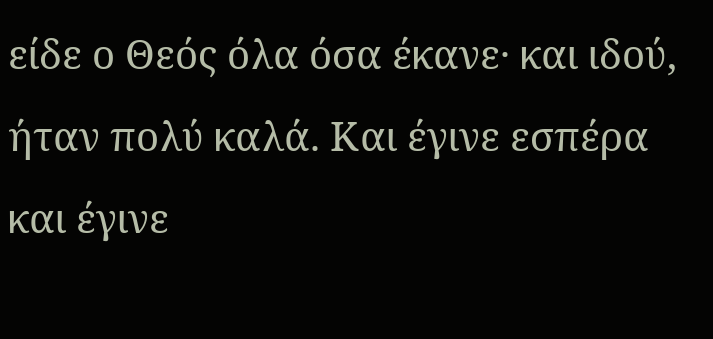είδε ο Θεός όλα όσα έκανε· και ιδού, ήταν πολύ καλά. Και έγινε εσπέρα και έγινε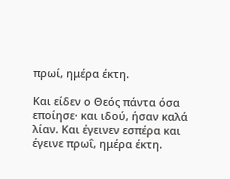πρωί, ημέρα έκτη.

Και είδεν ο Θεός πάντα όσα εποίησε· και ιδού, ήσαν καλά λίαν. Και έγεινεν εσπέρα και έγεινε πρωΐ, ημέρα έκτη.